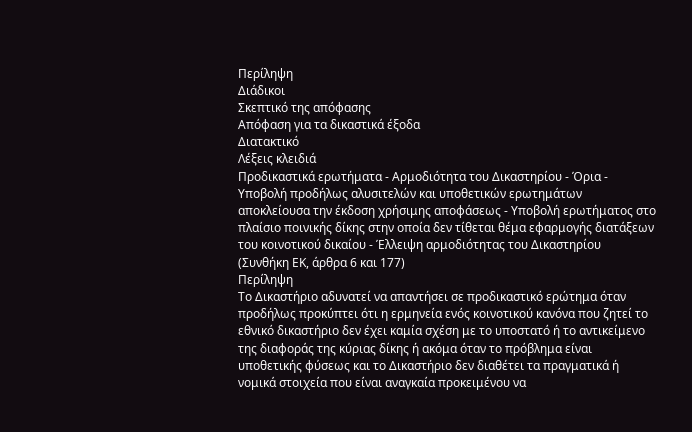Περίληψη
Διάδικοι
Σκεπτικό της απόφασης
Απόφαση για τα δικαστικά έξοδα
Διατακτικό
Λέξεις κλειδιά
Προδικαστικά ερωτήματα - Αρμοδιότητα του Δικαστηρίου - Όρια - Υποβολή προδήλως αλυσιτελών και υποθετικών ερωτημάτων αποκλείουσα την έκδοση χρήσιμης αποφάσεως - Υποβολή ερωτήματος στο πλαίσιο ποινικής δίκης στην οποία δεν τίθεται θέμα εφαρμογής διατάξεων του κοινοτικού δικαίου - Έλλειψη αρμοδιότητας του Δικαστηρίου
(Συνθήκη ΕΚ, άρθρα 6 και 177)
Περίληψη
Το Δικαστήριο αδυνατεί να απαντήσει σε προδικαστικό ερώτημα όταν προδήλως προκύπτει ότι η ερμηνεία ενός κοινοτικού κανόνα που ζητεί το εθνικό δικαστήριο δεν έχει καμία σχέση με το υποστατό ή το αντικείμενο της διαφοράς της κύριας δίκης ή ακόμα όταν το πρόβλημα είναι υποθετικής φύσεως και το Δικαστήριο δεν διαθέτει τα πραγματικά ή νομικά στοιχεία που είναι αναγκαία προκειμένου να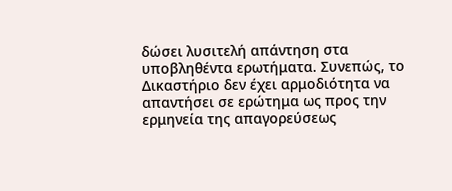δώσει λυσιτελή απάντηση στα υποβληθέντα ερωτήματα. Συνεπώς, το Δικαστήριο δεν έχει αρμοδιότητα να απαντήσει σε ερώτημα ως προς την ερμηνεία της απαγορεύσεως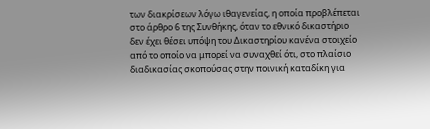των διακρίσεων λόγω ιθαγενείας, η οποία προβλέπεται στο άρθρο 6 της Συνθήκης, όταν το εθνικό δικαστήριο δεν έχει θέσει υπόψη του Δικαστηρίου κανένα στοιχείο από το οποίο να μπορεί να συναχθεί ότι, στο πλαίσιο διαδικασίας σκοπούσας στην ποινική καταδίκη για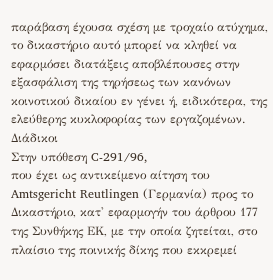παράβαση έχουσα σχέση με τροχαίο ατύχημα, το δικαστήριο αυτό μπορεί να κληθεί να εφαρμόσει διατάξεις αποβλέπουσες στην εξασφάλιση της τηρήσεως των κανόνων κοινοτικού δικαίου εν γένει ή, ειδικότερα, της ελεύθερης κυκλοφορίας των εργαζομένων.
Διάδικοι
Στην υπόθεση C-291/96,
που έχει ως αντικείμενο αίτηση του Amtsgericht Reutlingen (Γερμανία) προς το Δικαστήριο, κατ' εφαρμογήν του άρθρου 177 της Συνθήκης ΕΚ, με την οποία ζητείται, στο πλαίσιο της ποινικής δίκης που εκκρεμεί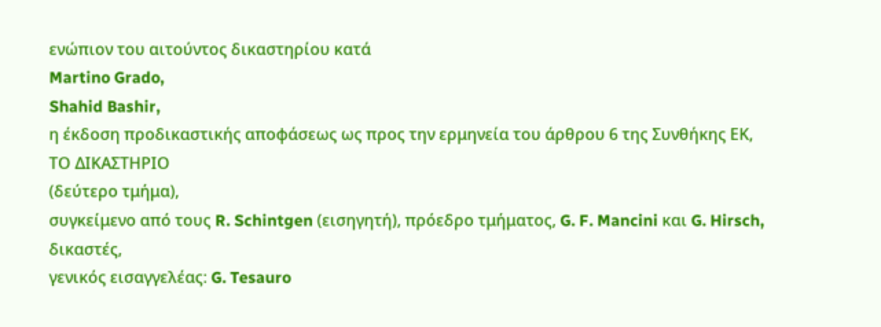ενώπιον του αιτούντος δικαστηρίου κατά
Martino Grado,
Shahid Bashir,
η έκδοση προδικαστικής αποφάσεως ως προς την ερμηνεία του άρθρου 6 της Συνθήκης ΕΚ,
ΤΟ ΔΙΚΑΣΤΗΡΙΟ
(δεύτερο τμήμα),
συγκείμενο από τους R. Schintgen (εισηγητή), πρόεδρο τμήματος, G. F. Mancini και G. Hirsch, δικαστές,
γενικός εισαγγελέας: G. Tesauro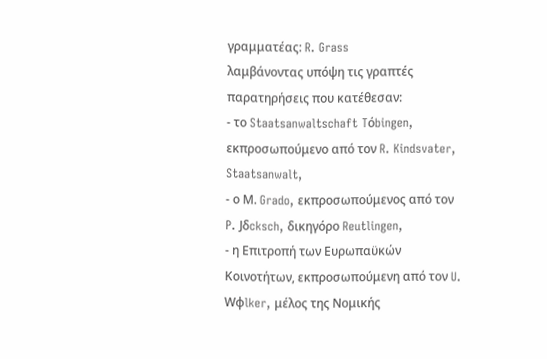γραμματέας: R. Grass
λαμβάνοντας υπόψη τις γραπτές παρατηρήσεις που κατέθεσαν:
- το Staatsanwaltschaft Tόbingen, εκπροσωπούμενο από τον R. Kindsvater, Staatsanwalt,
- ο Μ. Grado, εκπροσωπούμενος από τον P. Jδcksch, δικηγόρο Reutlingen,
- η Επιτροπή των Ευρωπαϋκών Κοινοτήτων, εκπροσωπούμενη από τον U. Wφlker, μέλος της Νομικής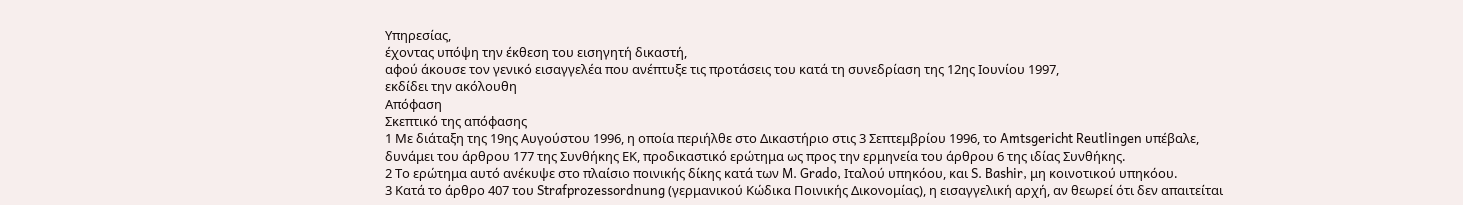Υπηρεσίας,
έχοντας υπόψη την έκθεση τoυ εισηγητή δικαστή,
αφού άκουσε τον γενικό εισαγγελέα που ανέπτυξε τις προτάσεις του κατά τη συνεδρίαση της 12ης Ιουνίου 1997,
εκδίδει την ακόλουθη
Απόφαση
Σκεπτικό της απόφασης
1 Με διάταξη της 19ης Αυγούστου 1996, η οποία περιήλθε στο Δικαστήριο στις 3 Σεπτεμβρίου 1996, το Amtsgericht Reutlingen υπέβαλε, δυνάμει του άρθρου 177 της Συνθήκης ΕΚ, προδικαστικό ερώτημα ως προς την ερμηνεία του άρθρου 6 της ιδίας Συνθήκης.
2 Το ερώτημα αυτό ανέκυψε στο πλαίσιο ποινικής δίκης κατά των M. Grado, Ιταλού υπηκόου, και S. Bashir, μη κοινοτικού υπηκόου.
3 Κατά το άρθρο 407 του Strafprozessordnung (γερμανικού Κώδικα Ποινικής Δικονομίας), η εισαγγελική αρχή, αν θεωρεί ότι δεν απαιτείται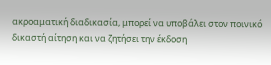ακροαματική διαδικασία, μπορεί να υποβάλει στον ποινικό δικαστή αίτηση και να ζητήσει την έκδοση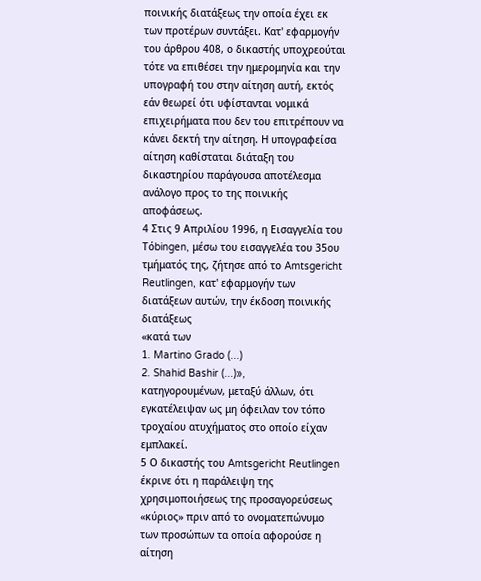ποινικής διατάξεως την οποία έχει εκ των προτέρων συντάξει. Κατ' εφαρμογήν του άρθρου 408, ο δικαστής υποχρεούται τότε να επιθέσει την ημερομηνία και την υπογραφή του στην αίτηση αυτή, εκτός εάν θεωρεί ότι υφίστανται νομικά επιχειρήματα που δεν του επιτρέπουν να κάνει δεκτή την αίτηση. Η υπογραφείσα αίτηση καθίσταται διάταξη του δικαστηρίου παράγουσα αποτέλεσμα ανάλογο προς το της ποινικής αποφάσεως.
4 Στις 9 Απριλίου 1996, η Εισαγγελία του Tόbingen, μέσω του εισαγγελέα του 35ου τμήματός της, ζήτησε από το Amtsgericht Reutlingen, κατ' εφαρμογήν των διατάξεων αυτών, την έκδοση ποινικής διατάξεως
«κατά των
1. Martino Grado (...)
2. Shahid Bashir (...)»,
κατηγορουμένων, μεταξύ άλλων, ότι εγκατέλειψαν ως μη όφειλαν τον τόπο τροχαίου ατυχήματος στο οποίο είχαν εμπλακεί.
5 Ο δικαστής του Amtsgericht Reutlingen έκρινε ότι η παράλειψη της χρησιμοποιήσεως της προσαγορεύσεως «κύριος» πριν από το ονοματεπώνυμο των προσώπων τα οποία αφορούσε η αίτηση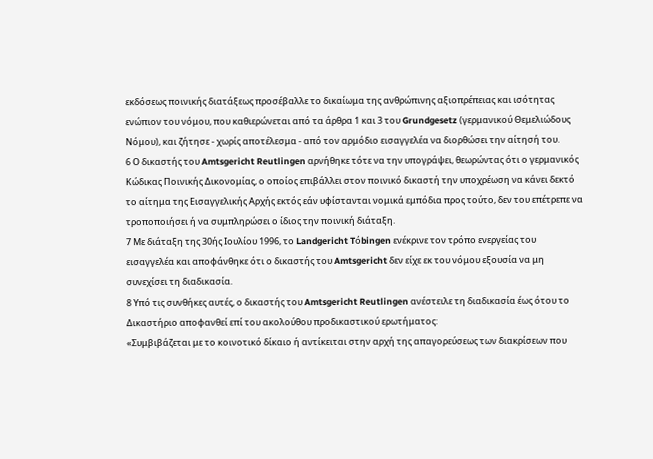εκδόσεως ποινικής διατάξεως προσέβαλλε το δικαίωμα της ανθρώπινης αξιοπρέπειας και ισότητας ενώπιον του νόμου, που καθιερώνεται από τα άρθρα 1 και 3 του Grundgesetz (γερμανικού Θεμελιώδους Νόμου), και ζήτησε - χωρίς αποτέλεσμα - από τον αρμόδιο εισαγγελέα να διορθώσει την αίτησή του.
6 Ο δικαστής του Amtsgericht Reutlingen αρνήθηκε τότε να την υπογράψει, θεωρώντας ότι ο γερμανικός Κώδικας Ποινικής Δικονομίας, ο οποίος επιβάλλει στον ποινικό δικαστή την υποχρέωση να κάνει δεκτό το αίτημα της Εισαγγελικής Αρχής εκτός εάν υφίστανται νομικά εμπόδια προς τούτο, δεν του επέτρεπε να τροποποιήσει ή να συμπληρώσει ο ίδιος την ποινική διάταξη.
7 Με διάταξη της 30ής Ιουλίου 1996, το Landgericht Tόbingen ενέκρινε τον τρόπο ενεργείας του εισαγγελέα και αποφάνθηκε ότι ο δικαστής του Amtsgericht δεν είχε εκ του νόμου εξουσία να μη συνεχίσει τη διαδικασία.
8 Υπό τις συνθήκες αυτές, ο δικαστής του Amtsgericht Reutlingen ανέστειλε τη διαδικασία έως ότου το Δικαστήριο αποφανθεί επί του ακολούθου προδικαστικού ερωτήματος:
«Συμβιβάζεται με το κοινοτικό δίκαιο ή αντίκειται στην αρχή της απαγορεύσεως των διακρίσεων που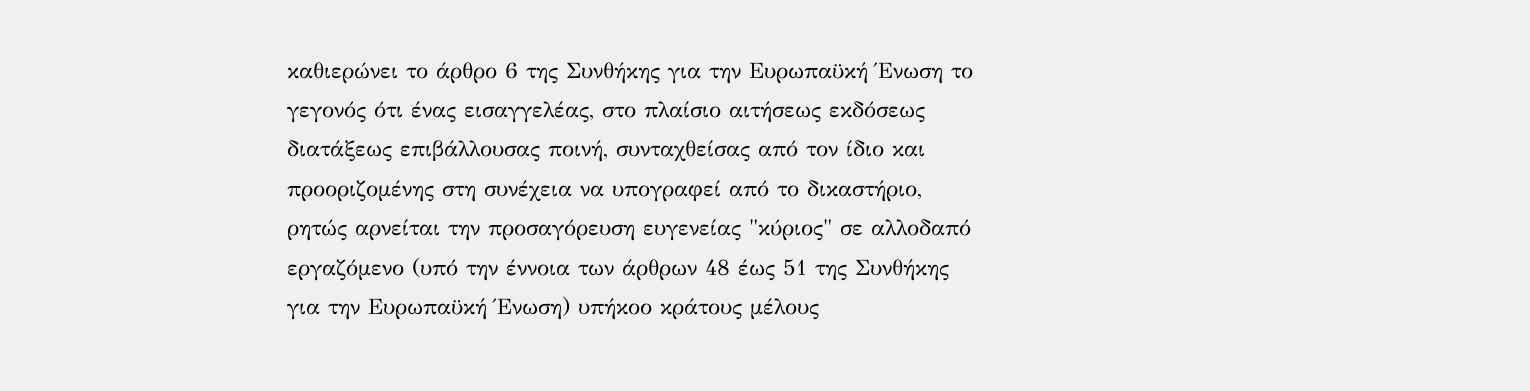καθιερώνει το άρθρο 6 της Συνθήκης για την Ευρωπαϋκή Ένωση το γεγονός ότι ένας εισαγγελέας, στο πλαίσιο αιτήσεως εκδόσεως διατάξεως επιβάλλουσας ποινή, συνταχθείσας από τον ίδιο και προοριζομένης στη συνέχεια να υπογραφεί από το δικαστήριο, ρητώς αρνείται την προσαγόρευση ευγενείας "κύριος" σε αλλοδαπό εργαζόμενο (υπό την έννοια των άρθρων 48 έως 51 της Συνθήκης για την Ευρωπαϋκή Ένωση) υπήκοο κράτους μέλους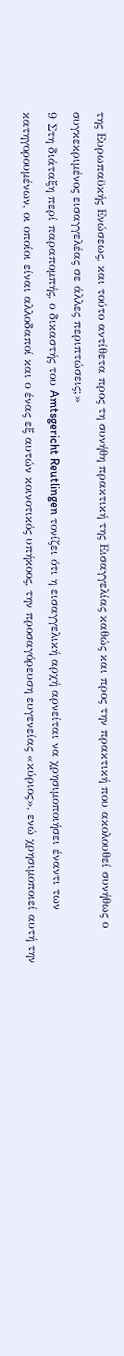της Ευρωπαϋκής Ενώσεως, και τούτο αντίθετα προς τη συνήθη πρακτική της Εισαγγελίας καθώς και προς την πρακτική που ακολουθεί συνήθως ο συγκεκριμένος εισαγγελέας σε άλλες περιπτώσεις;»
9 Στη διάταξη περί παραπομπής, ο δικαστής του Amtsgericht Reutlingen τονίζει ότι η εισαγγελική αρχή αρνείται να χρησιμοποιήσει έναντι των κατηγορουμένων, οι οποίοι είναι αλλοδαποί και ο ένας εξ αυτών κοινοτικός υπήκοος, την προσαγόρευση ευγενείας «κύριος», ενώ χρησιμοποιεί αυτή την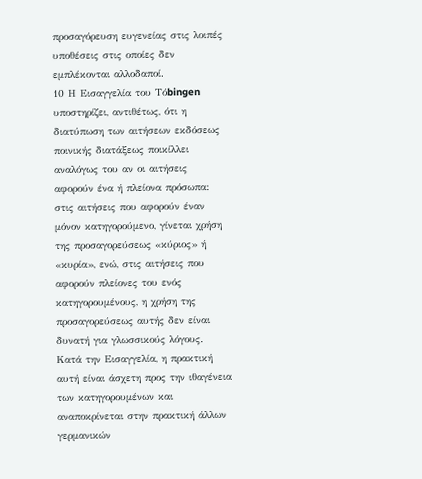προσαγόρευση ευγενείας στις λοιπές υποθέσεις στις οποίες δεν εμπλέκονται αλλοδαποί.
10 Η Εισαγγελία του Tόbingen υποστηρίζει, αντιθέτως, ότι η διατύπωση των αιτήσεων εκδόσεως ποινικής διατάξεως ποικίλλει αναλόγως του αν οι αιτήσεις αφορούν ένα ή πλείονα πρόσωπα: στις αιτήσεις που αφορούν έναν μόνον κατηγορούμενο, γίνεται χρήση της προσαγορεύσεως «κύριος» ή «κυρία», ενώ, στις αιτήσεις που αφορούν πλείονες του ενός κατηγορουμένους, η χρήση της προσαγορεύσεως αυτής δεν είναι δυνατή για γλωσσικούς λόγους. Κατά την Εισαγγελία, η πρακτική αυτή είναι άσχετη προς την ιθαγένεια των κατηγορουμένων και αναποκρίνεται στην πρακτική άλλων γερμανικών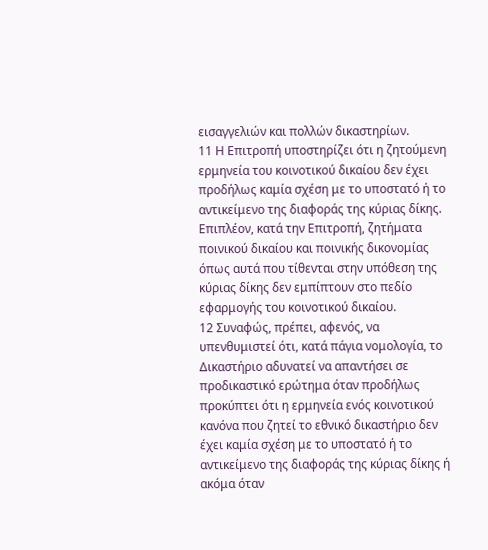εισαγγελιών και πολλών δικαστηρίων.
11 Η Επιτροπή υποστηρίζει ότι η ζητούμενη ερμηνεία του κοινοτικού δικαίου δεν έχει προδήλως καμία σχέση με το υποστατό ή το αντικείμενο της διαφοράς της κύριας δίκης. Επιπλέον, κατά την Επιτροπή, ζητήματα ποινικού δικαίου και ποινικής δικονομίας όπως αυτά που τίθενται στην υπόθεση της κύριας δίκης δεν εμπίπτουν στο πεδίο εφαρμογής του κοινοτικού δικαίου.
12 Συναφώς, πρέπει, αφενός, να υπενθυμιστεί ότι, κατά πάγια νομολογία, το Δικαστήριο αδυνατεί να απαντήσει σε προδικαστικό ερώτημα όταν προδήλως προκύπτει ότι η ερμηνεία ενός κοινοτικού κανόνα που ζητεί το εθνικό δικαστήριο δεν έχει καμία σχέση με το υποστατό ή το αντικείμενο της διαφοράς της κύριας δίκης ή ακόμα όταν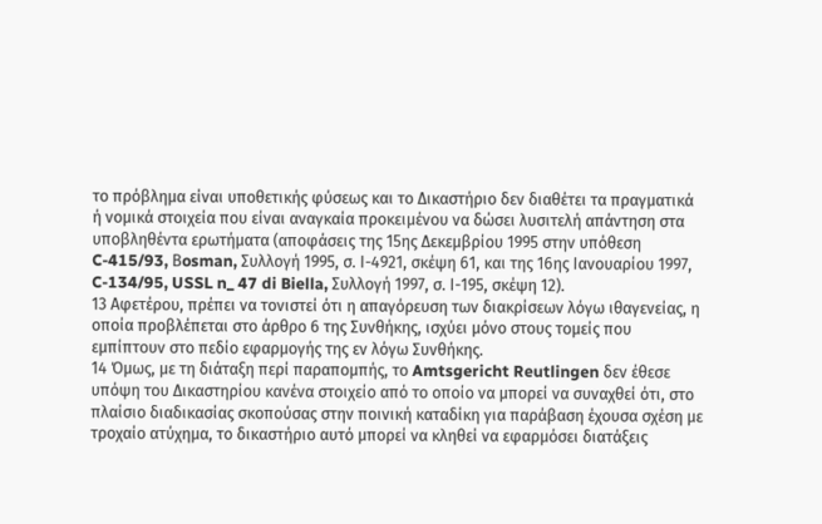το πρόβλημα είναι υποθετικής φύσεως και το Δικαστήριο δεν διαθέτει τα πραγματικά ή νομικά στοιχεία που είναι αναγκαία προκειμένου να δώσει λυσιτελή απάντηση στα υποβληθέντα ερωτήματα (αποφάσεις της 15ης Δεκεμβρίου 1995 στην υπόθεση C-415/93, Βosman, Συλλογή 1995, σ. Ι-4921, σκέψη 61, και της 16ης Ιανουαρίου 1997, C-134/95, USSL n_ 47 di Biella, Συλλογή 1997, σ. Ι-195, σκέψη 12).
13 Αφετέρου, πρέπει να τονιστεί ότι η απαγόρευση των διακρίσεων λόγω ιθαγενείας, η οποία προβλέπεται στο άρθρο 6 της Συνθήκης, ισχύει μόνο στους τομείς που εμπίπτουν στο πεδίο εφαρμογής της εν λόγω Συνθήκης.
14 Όμως, με τη διάταξη περί παραπομπής, το Amtsgericht Reutlingen δεν έθεσε υπόψη του Δικαστηρίου κανένα στοιχείο από το οποίο να μπορεί να συναχθεί ότι, στο πλαίσιο διαδικασίας σκοπούσας στην ποινική καταδίκη για παράβαση έχουσα σχέση με τροχαίο ατύχημα, το δικαστήριο αυτό μπορεί να κληθεί να εφαρμόσει διατάξεις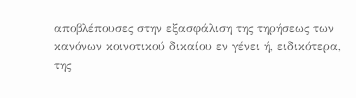αποβλέπουσες στην εξασφάλιση της τηρήσεως των κανόνων κοινοτικού δικαίου εν γένει ή, ειδικότερα, της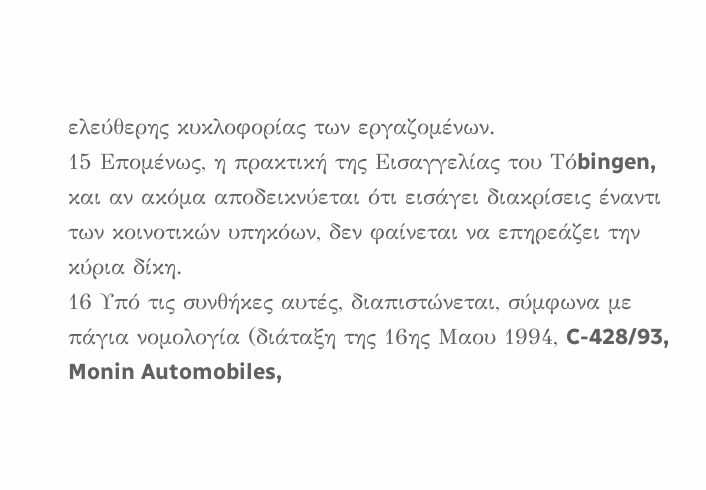ελεύθερης κυκλοφορίας των εργαζομένων.
15 Επομένως, η πρακτική της Εισαγγελίας του Tόbingen, και αν ακόμα αποδεικνύεται ότι εισάγει διακρίσεις έναντι των κοινοτικών υπηκόων, δεν φαίνεται να επηρεάζει την κύρια δίκη.
16 Υπό τις συνθήκες αυτές, διαπιστώνεται, σύμφωνα με πάγια νομολογία (διάταξη της 16ης Μαου 1994, C-428/93, Monin Automobiles,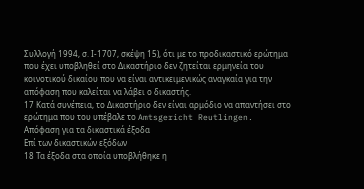Συλλογή 1994, σ. Ι-1707, σκέψη 15), ότι με τo προδικαστικό ερώτημα που έχει υποβληθεί στο Δικαστήριο δεν ζητείται ερμηνεία του κοινοτικού δικαίου που να είναι αντικειμενικώς αναγκαία για την απόφαση που καλείται να λάβει ο δικαστής.
17 Κατά συνέπεια, το Δικαστήριο δεν είναι αρμόδιο να απαντήσει στο ερώτημα που του υπέβαλε το Amtsgericht Reutlingen.
Απόφαση για τα δικαστικά έξοδα
Επί των δικαστικών εξόδων
18 Τα έξοδα στα οποία υποβλήθηκε η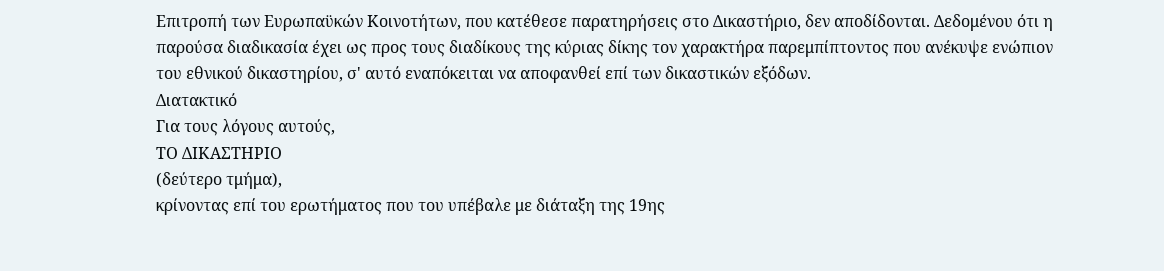Επιτροπή των Ευρωπαϋκών Κοινοτήτων, που κατέθεσε παρατηρήσεις στο Δικαστήριο, δεν αποδίδονται. Δεδομένου ότι η παρούσα διαδικασία έχει ως προς τους διαδίκους της κύριας δίκης τον χαρακτήρα παρεμπίπτοντος που ανέκυψε ενώπιον του εθνικού δικαστηρίου, σ' αυτό εναπόκειται να αποφανθεί επί των δικαστικών εξόδων.
Διατακτικό
Για τους λόγους αυτούς,
ΤΟ ΔΙΚΑΣΤΗΡΙΟ
(δεύτερο τμήμα),
κρίνοντας επί του ερωτήματος που του υπέβαλε με διάταξη της 19ης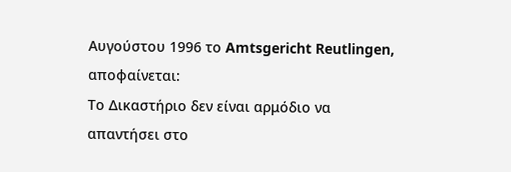Αυγούστου 1996 το Amtsgericht Reutlingen, αποφαίνεται:
Το Δικαστήριο δεν είναι αρμόδιο να απαντήσει στο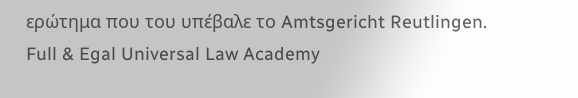ερώτημα που του υπέβαλε το Amtsgericht Reutlingen.
Full & Egal Universal Law Academy